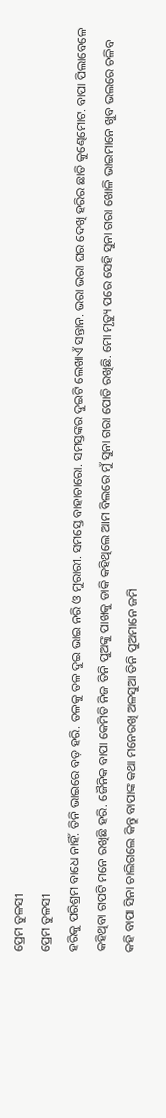ପ୍ରେମ ତୁଳସୀ
ପ୍ରେମ ତୁଳସୀ
ହରିକୁ ପରିଶ୍ରମ ବାଧେ ନାହିଁ. ତିନି ଭାଇରେ ବଡ଼ ହରି. ତଳକୁ ତଳ ଦୁଇ ଭାଇ ନରି ଓ ମୁରାରୀ. ସମସ୍ତେ ବାହାଚାରୋ. ସମସ୍ତଙ୍କର ଦୁଇଟି ଲେଖାଏଁ ସନ୍ତାନ. ଭରା ଭରା ଘର ଦେଖି ହରିର ଛାତି କୁଣ୍ଢେମୋଟ. ବାପା ପିଲାବେଳେ କହିଥିବା ଗପଟି ମନେ ରଖିଛି ହରି. ଜୈନିକ ବାପା କେମିତି ନିଜ ତିନି ପୁଅଙ୍କୁ ପାଖକୁ ଡାକି କହିଥିଲେ ଆମ ବିଲରେ ମୁଁ ସୁନା ଗରା ପୋତି ରଖିଛି. ମୋ ମୃତ୍ୟୁ ପରେ ସେହି ସୁନା ଗରା ଖୋଳି ଭାଇମାନେ ଖୁବ ଭଲରେ ଚଳିବ କହି ବାପା ସିନା ଚାଲିଗଲେ କିନ୍ତୁ ବାପାଙ୍କ କଥା ମନେରଖି ଅଳସୁଆ ତିନି ପୁଅମାନେ ଜମି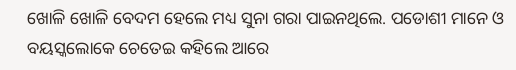ଖୋଳି ଖୋଳି ବେଦମ ହେଲେ ମଧ୍ୟ ସୁନା ଗରା ପାଇନଥିଲେ. ପଡୋଶୀ ମାନେ ଓ ବୟସ୍କଲୋକେ ଚେତେଇ କହିଲେ ଆରେ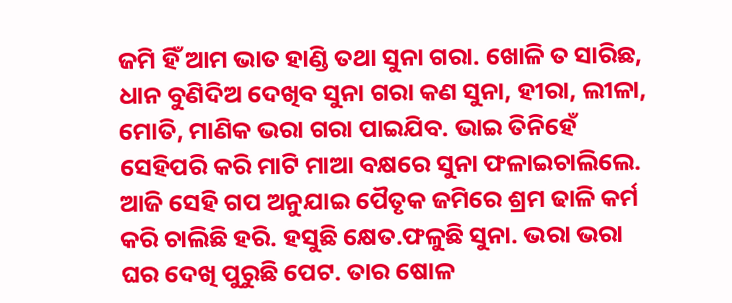ଜମି ହିଁ ଆମ ଭାତ ହାଣ୍ଡି ତଥା ସୁନା ଗରା. ଖୋଳି ତ ସାରିଛ, ଧାନ ବୁଣିଦିଅ ଦେଖିବ ସୁନା ଗରା କଣ ସୁନା, ହୀରା, ଲୀଳା, ମୋତି, ମାଣିକ ଭରା ଗରା ପାଇଯିବ. ଭାଇ ତିନିହେଁ ସେହିପରି କରି ମାଟି ମାଆ ବକ୍ଷରେ ସୁନା ଫଳାଇଚାଲିଲେ. ଆଜି ସେହି ଗପ ଅନୁଯାଇ ପୈତୃକ ଜମିରେ ଶ୍ରମ ଢାଳି କର୍ମ କରି ଚାଲିଛି ହରି. ହସୁଛି କ୍ଷେତ.ଫଳୁଛି ସୁନା. ଭରା ଭରା ଘର ଦେଖି ପୁରୁଛି ପେଟ. ତାର ଷୋଳ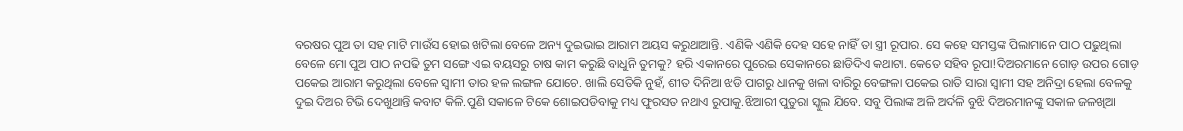ବରଷର ପୁଅ ତା ସହ ମାଟି ମାଉଁସ ହୋଇ ଖଟିଲା ବେଳେ ଅନ୍ୟ ଦୁଇଭାଇ ଆରାମ ଅୟସ କରୁଥାଆନ୍ତି. ଏଣିକି ଏଣିକି ଦେହ ସହେ ନାହିଁ ତା ସ୍ତ୍ରୀ ରୂପାର. ସେ କହେ ସମସ୍ତଙ୍କ ପିଲାମାନେ ପାଠ ପଢୁଥିଲା ବେଳେ ମୋ ପୁଅ ପାଠ ନପଢି ତୁମ ସଙ୍ଗେ ଏଇ ବୟସରୁ ଚାଷ କାମ କରୁଛି ବାଧୁନି ତୁମକୁ? ହରି ଏକାନରେ ପୁରେଇ ସେକାନରେ ଛାଡିଦିଏ କଥାଟା. କେତେ ସହିବ ରୂପା!ଦିଅରମାନେ ଗୋଡ଼ ଉପର ଗୋଡ଼ ପକେଇ ଆରାମ କରୁଥିଲା ବେଳେ ସ୍ୱାମୀ ତାର ହଳ ଲଙ୍ଗଳ ଯୋଚେ. ଖାଲି ସେତିକି ନୁହଁ, ଶୀତ ଦିନିଆ ଝଡି ପାଗରୁ ଧାନକୁ ଖଳା ବାରିରୁ ବେଙ୍ଗଳା ପକେଇ ରାତି ସାରା ସ୍ୱାମୀ ସହ ଅନିଦ୍ରା ହେଲା ବେଳକୁ ଦୁଇ ଦିଅର ଟିଭି ଦେଖୁଥାନ୍ତି କବାଟ କିଳି.ପୁଣି ସକାଳେ ଟିକେ ଶୋଇପଡିବାକୁ ମଧ୍ୟ ଫୁରସତ ନଥାଏ ରୁପାକୁ.ଝିଆରୀ ପୁତୁରା ସ୍କୁଲ ଯିବେ. ସବୁ ପିଲାଙ୍କ ଅଳି ଅର୍ଦଳି ବୁଝି ଦିଅରମାନଙ୍କୁ ସକାଳ ଜଳଖିଆ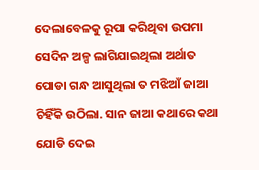ଦେଲାବେଳକୁ ରୂପା କରିଥିବା ଉପମା ସେଦିନ ଅଳ୍ପ ଲାଗିଯାଇଥିଲା ଅର୍ଥାତ ପୋଡା ଗନ୍ଧ ଆସୁଥିଲା ତ ମଝିଆଁ ଜାଆ ଚିହିଁକି ଉଠିଲା. ସାନ ଜାଆ କଥାରେ କଥା ଯୋଡି ଦେଇ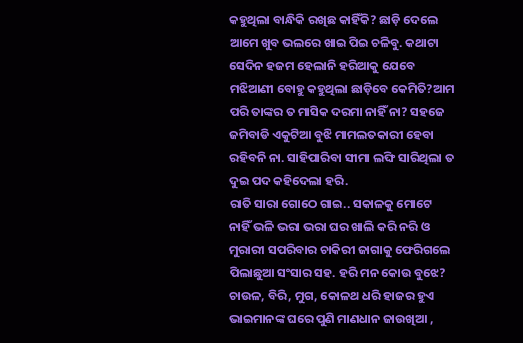କହୁଥିଲା ବାନ୍ଧିକି ରଖିଛ କାହିଁକି? ଛାଡ଼ି ଦେଲେ ଆମେ ଖୁବ ଭଲରେ ଖାଇ ପିଇ ଚଳିବୁ. କଥାଟା ସେଦିନ ହଜମ ହେଲାନି ହରିଆକୁ ଯେବେ ମଝିଆଣୀ ବୋହୁ କହୁଥିଲା ଛାଡ଼ିବେ କେମିତି?ଆମ ପରି ତାଙ୍କର ତ ମାସିକ ଦରମା ନାହିଁ ନା? ସହଜେ ଜମିବାଡି ଏକୁଟିଆ ବୁଝି ମାମଲତକାରୀ ହେବା ରହିବନି ନା. ସାହିପାରିବା ସୀମା ଲଙ୍ଘି ସାରିଥିଲା ତ ଦୁଇ ପଦ କହିଦେଲା ହରି.
ରାତି ସାରା ଗୋଠେ ଗାଇ.. ସକାଳକୁ ମୋଟେ ନାହିଁ ଭଳି ଭରା ଭରା ଘର ଖାଲି କରି ନରି ଓ ମୁରାରୀ ସପରିବାର ଚାକିରୀ ଜାଗାକୁ ଫେରିଗଲେ ପିଲାଛୁଆ ସଂସାର ସହ. ହରି ମନ କୋଉ ବୁଝେ? ଚାଉଳ, ବିରି, ମୁଗ, କୋଳଥ ଧରି ହାଜର ହୁଏ ଭାଇମାନଙ୍କ ଘରେ ପୁଣି ମାଣଧାନ ଜାଉଖିଆ ,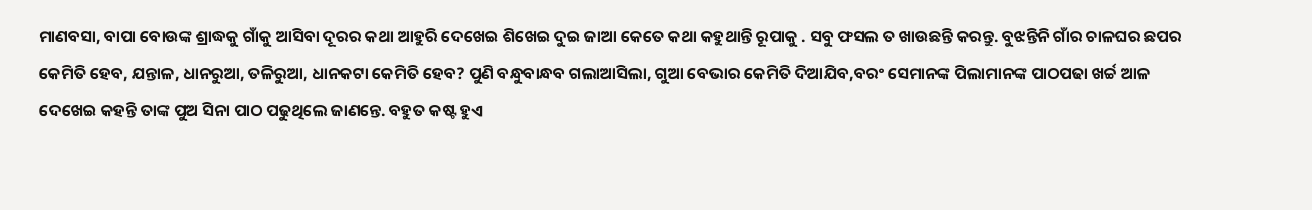ମାଣବସା, ବାପା ବୋଉଙ୍କ ଶ୍ରାଦ୍ଧକୁ ଗାଁକୁ ଆସିବା ଦୂରର କଥା ଆହୁରି ଦେଖେଇ ଶିଖେଇ ଦୁଇ ଜାଆ କେତେ କଥା କହୁଥାନ୍ତି ରୂପାକୁ . ସବୁ ଫସଲ ତ ଖାଉଛନ୍ତି କରନ୍ତୁ. ବୁଝନ୍ତିନି ଗାଁର ଚାଳଘର ଛପର କେମିତି ହେବ, ଯନ୍ତାଳ, ଧାନରୁଆ, ତଳିରୁଆ, ଧାନକଟା କେମିତି ହେବ? ପୁଣି ବନ୍ଧୁବାନ୍ଧବ ଗଲାଆସିଲା, ଗୁଆ ବେଭାର କେମିତି ଦିଆଯିବ,ବରଂ ସେମାନଙ୍କ ପିଲାମାନଙ୍କ ପାଠପଢା ଖର୍ଚ୍ଚ ଆଳ ଦେଖେଇ କହନ୍ତି ତାଙ୍କ ପୁଅ ସିନା ପାଠ ପଢୁଥିଲେ ଜାଣନ୍ତେ. ବହୁତ କଷ୍ଟ ହୁଏ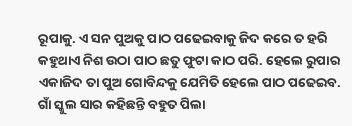ରୂପାକୁ. ଏ ସନ ପୁଅକୁ ପାଠ ପଢେଇବାକୁ ଜିଦ କରେ ତ ହରି କହୁଥାଏ ନିଶ ଉଠା ପାଠ ଛତୁ ଫୁଟା କାଠ ପରି. ହେଲେ ରୁପାର ଏକାଜିଦ ତା ପୁଅ ଗୋବିନ୍ଦକୁ ଯେମିତି ହେଲେ ପାଠ ପଢେଇବ. ଗାଁ ସ୍କୁଲ ସାର କହିଛନ୍ତି ବହୁତ ପିଲା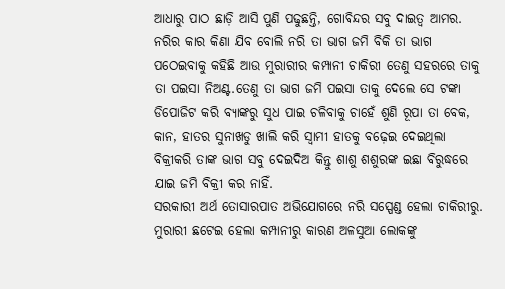ଆଧାରୁ ପାଠ ଛାଡ଼ି ଆସି ପୁଣି ପଢୁଛନ୍ତି, ଗୋବିନ୍ଦର ସବୁ ଦାଇତ୍ୱ ଆମର. ନରିର କାର କିଣା ଯିବ ବୋଲି ନରି ତା ଭାଗ ଜମି ବିକି ତା ଭାଗ ପଠେଇବାକୁ କହିଛି ଆଉ ମୁରାରୀର କମ୍ପାନୀ ଚାକିରୀ ତେଣୁ ସହରରେ ତାକୁ ତା ପଇସା ନିଅଣ୍ଟ.ତେଣୁ ତା ଭାଗ ଜମି ପଇସା ତାକୁ ଦେଲେ ସେ ଟଙ୍କା ଡିପୋଜିଟ କରି ବ୍ୟାଙ୍କରୁ ସୁଧ ପାଇ ଚଳିବାକୁ ଚାହେଁ ଶୁଣି ରୂପା ତା ବେକ, କାନ, ହାତର ସୁନାଖଡୁ ଖାଲି କରି ସ୍ୱାମୀ ହାତକୁ ବଢ଼େଇ ଦେଇଥିଲା ବିକ୍ରୀକରି ତାଙ୍କ ଭାଗ ସବୁ ଦେଇଦିଅ କିନ୍ତୁ ଶାଶୁ ଶଶୁରଙ୍କ ଇଛା ବିରୁଦ୍ଧରେ ଯାଇ ଜମି ବିକ୍ରୀ କର ନାହିଁ.
ସରକାରୀ ଅର୍ଥ ତୋସାରପାତ ଅଭିଯୋଗରେ ନରି ସସ୍ପେଣ୍ଡ ହେଲା ଚାକିରୀରୁ. ମୁରାରୀ ଛଟେଇ ହେଲା କମ୍ପାନୀରୁ କାରଣ ଅଳସୁଆ ଲୋକଙ୍କୁ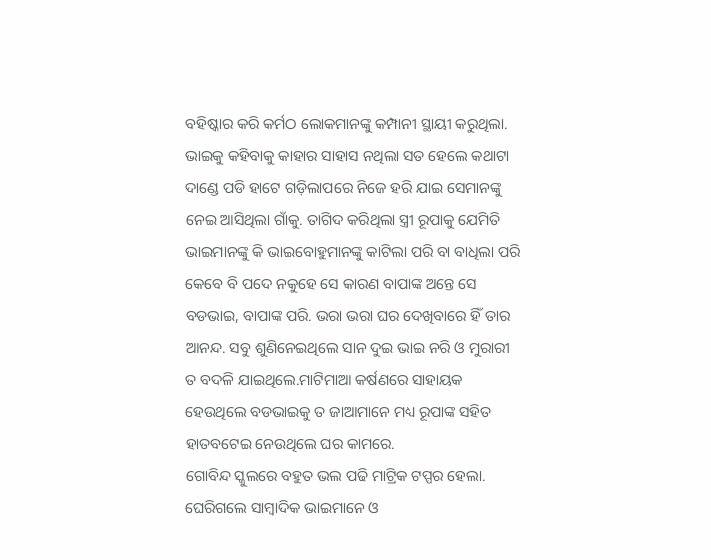ବହିଷ୍କାର କରି କର୍ମଠ ଲୋକମାନଙ୍କୁ କମ୍ପାନୀ ସ୍ଥାୟୀ କରୁଥିଲା. ଭାଇକୁ କହିବାକୁ କାହାର ସାହାସ ନଥିଲା ସତ ହେଲେ କଥାଟା ଦାଣ୍ଡେ ପଡି ହାଟେ ଗଡ଼ିଲାପରେ ନିଜେ ହରି ଯାଇ ସେମାନଙ୍କୁ ନେଇ ଆସିଥିଲା ଗାଁକୁ. ତାଗିଦ କରିଥିଲା ସ୍ତ୍ରୀ ରୂପାକୁ ଯେମିତି ଭାଇମାନଙ୍କୁ କି ଭାଇବୋହୁମାନଙ୍କୁ କାଟିଲା ପରି ବା ବାଧିଲା ପରି କେବେ ବି ପଦେ ନକୁହେ ସେ କାରଣ ବାପାଙ୍କ ଅନ୍ତେ ସେ ବଡଭାଇ, ବାପାଙ୍କ ପରି. ଭରା ଭରା ଘର ଦେଖିବାରେ ହିଁ ତାର ଆନନ୍ଦ. ସବୁ ଶୁଣିନେଇଥିଲେ ସାନ ଦୁଇ ଭାଇ ନରି ଓ ମୁରାରୀ ତ ବଦଳି ଯାଇଥିଲେ.ମାଟିମାଆ କର୍ଷଣରେ ସାହାୟକ ହେଉଥିଲେ ବଡଭାଇକୁ ତ ଜାଆମାନେ ମଧ୍ୟ ରୂପାଙ୍କ ସହିତ ହାତବଟେଇ ନେଉଥିଲେ ଘର କାମରେ.
ଗୋବିନ୍ଦ ସ୍କୁଲରେ ବହୁତ ଭଲ ପଢି ମାଟ୍ରିକ ଟପ୍ପର ହେଲା. ଘେରିଗଲେ ସାମ୍ବାଦିକ ଭାଇମାନେ ଓ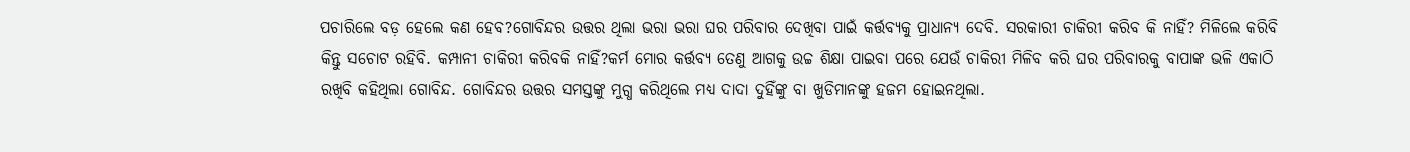ପଚାରିଲେ ବଡ଼ ହେଲେ କଣ ହେବ?ଗୋବିନ୍ଦର ଉତ୍ତର ଥିଲା ଭରା ଭରା ଘର ପରିବାର ଦେଖିବା ପାଇଁ କର୍ତ୍ତବ୍ୟକୁ ପ୍ରାଧାନ୍ୟ ଦେବି. ସରକାରୀ ଚାକିରୀ କରିବ କି ନାହିଁ? ମିଳିଲେ କରିବି କିନ୍ତୁ ସଚୋଟ ରହିବି. କମ୍ପାନୀ ଚାକିରୀ କରିବକି ନାହିଁ?କର୍ମ ମୋର କର୍ତ୍ତବ୍ୟ ତେଣୁ ଆଗକୁ ଉଚ୍ଚ ଶିକ୍ଷା ପାଇବା ପରେ ଯେଉଁ ଚାକିରୀ ମିଳିବ କରି ଘର ପରିବାରକୁ ବାପାଙ୍କ ଭଳି ଏକାଠି ରଖିବି କହିଥିଲା ଗୋବିନ୍ଦ. ଗୋବିନ୍ଦର ଉତ୍ତର ସମସ୍ତଙ୍କୁ ମୁଗ୍ଧ କରିଥିଲେ ମଧ୍ୟ ଦାଦା ଦୁହିଁଙ୍କୁ ବା ଖୁଡିମାନଙ୍କୁ ହଜମ ହୋଇନଥିଲା.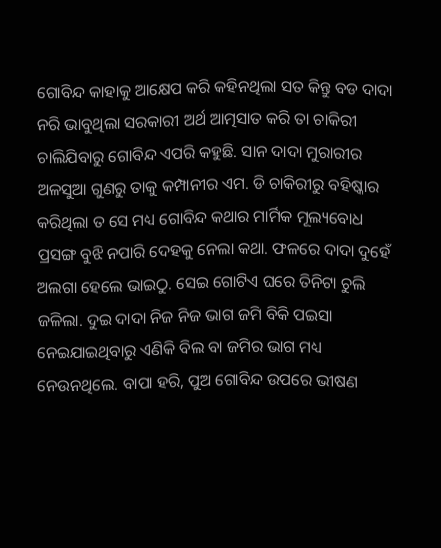ଗୋବିନ୍ଦ କାହାକୁ ଆକ୍ଷେପ କରି କହିନଥିଲା ସତ କିନ୍ତୁ ବଡ ଦାଦା ନରି ଭାବୁଥିଲା ସରକାରୀ ଅର୍ଥ ଆତ୍ମସାତ କରି ତା ଚାକିରୀ ଚାଲିଯିବାରୁ ଗୋବିନ୍ଦ ଏପରି କହୁଛି. ସାନ ଦାଦା ମୁରାରୀର ଅଳସୁଆ ଗୁଣରୁ ତାକୁ କମ୍ପାନୀର ଏମ. ଡି ଚାକିରୀରୁ ବହିଷ୍କାର କରିଥିଲା ତ ସେ ମଧ୍ୟ ଗୋବିନ୍ଦ କଥାର ମାର୍ମିକ ମୂଲ୍ୟବୋଧ ପ୍ରସଙ୍ଗ ବୁଝି ନପାରି ଦେହକୁ ନେଲା କଥା. ଫଳରେ ଦାଦା ଦୁହେଁ ଅଲଗା ହେଲେ ଭାଇଠୁ. ସେଇ ଗୋଟିଏ ଘରେ ତିନିଟା ଚୁଲି ଜଳିଲା. ଦୁଇ ଦାଦା ନିଜ ନିଜ ଭାଗ ଜମି ବିକି ପଇସା ନେଇଯାଇଥିବାରୁ ଏଣିକି ବିଲ ବା ଜମିର ଭାଗ ମଧ୍ୟ ନେଉନଥିଲେ. ବାପା ହରି, ପୁଅ ଗୋବିନ୍ଦ ଉପରେ ଭୀଷଣ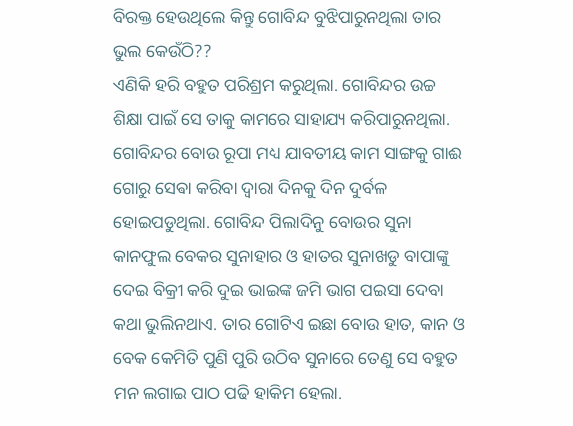ବିରକ୍ତ ହେଉଥିଲେ କିନ୍ତୁ ଗୋବିନ୍ଦ ବୁଝିପାରୁନଥିଲା ତାର ଭୁଲ କେଉଁଠି??
ଏଣିକି ହରି ବହୁତ ପରିଶ୍ରମ କରୁଥିଲା. ଗୋବିନ୍ଦର ଉଚ୍ଚ ଶିକ୍ଷା ପାଇଁ ସେ ତାକୁ କାମରେ ସାହାଯ୍ୟ କରିପାରୁନଥିଲା. ଗୋବିନ୍ଦର ବୋଉ ରୂପା ମଧ୍ୟ ଯାବତୀୟ କାମ ସାଙ୍ଗକୁ ଗାଈ ଗୋରୁ ସେଵା କରିବା ଦ୍ୱାରା ଦିନକୁ ଦିନ ଦୁର୍ବଳ ହୋଇପଡୁଥିଲା. ଗୋବିନ୍ଦ ପିଲାଦିନୁ ବୋଉର ସୁନା କାନଫୁଲ ବେକର ସୁନାହାର ଓ ହାତର ସୁନାଖଡୁ ବାପାଙ୍କୁ ଦେଇ ବିକ୍ରୀ କରି ଦୁଇ ଭାଇଙ୍କ ଜମି ଭାଗ ପଇସା ଦେବା କଥା ଭୁଲିନଥାଏ. ତାର ଗୋଟିଏ ଇଛା ବୋଉ ହାତ, କାନ ଓ ବେକ କେମିତି ପୁଣି ପୁରି ଉଠିବ ସୁନାରେ ତେଣୁ ସେ ବହୁତ ମନ ଲଗାଇ ପାଠ ପଢି ହାକିମ ହେଲା.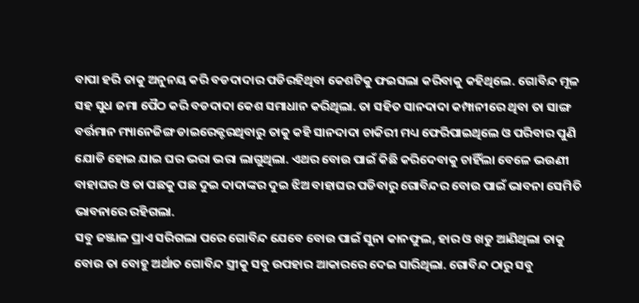ବାପା ହରି ତାକୁ ଅନୁନୟ କରି ବଡଦାଦାର ପଡିରହିଥିବା କେଶଟିକୁ ଫଇସଲା କରିବାକୁ କହିଥିଲେ. ଗୋବିନ୍ଦ ମୂଳ ସହ ସୁଧ ଜମା ପୈଠ କରି ବଡଦାଦା କେଶ ସମାଧାନ କରିଥିଲା. ତା ସହିତ ସାନଦାଦା କମ୍ପାନୀରେ ଥିବା ତା ସାଙ୍ଗ ବର୍ତ୍ତମାନ ମ୍ୟାନେଜିଙ୍ଗ ଡାଇରେକ୍ଟରଥିବାରୁ ତାକୁ କହି ସାନଦାଦା ଚାକିରୀ ମଧ୍ୟ ଫେରିପାଇଥିଲେ ଓ ପରିବାର ପୁଣି ଯୋଡି ହୋଇ ଯାଇ ଘର ଭରା ଭରା ଲାଗୁଥିଲା. ଏଥର ବୋଉ ପାଇଁ କିଛି କରିଦେବାକୁ ଚାହିଁଲା ବେଳେ ଭଉଣୀ ବାହାଘର ଓ ତା ପଛକୁ ପଛ ଦୁଇ ଦାଦାଙ୍କର ଦୁଇ ଝିଅ ବାହାଘର ପଡିବାରୁ ଗୋବିନ୍ଦର ବୋଉ ପାଇଁ ଭାବନା ସେମିତି ଭାବନାରେ ରହିଗଲା.
ସବୁ ଜଞ୍ଜାଳ ପ୍ରାଏ ସରିଗଲା ପରେ ଗୋବିନ୍ଦ ଯେବେ ବୋଉ ପାଇଁ ସୁନା କାନଫୁଲ, ହାର ଓ ଖଡୁ ଆଣିଥିଲା ତାକୁ ବୋଉ ତା ବୋହୁ ଅର୍ଥାତ ଗୋବିନ୍ଦ ସ୍ତ୍ରୀକୁ ସବୁ ଉପହାର ଆକାରରେ ଦେଇ ସାରିଥିଲା. ଗୋବିନ୍ଦ ଠାରୁ ସବୁ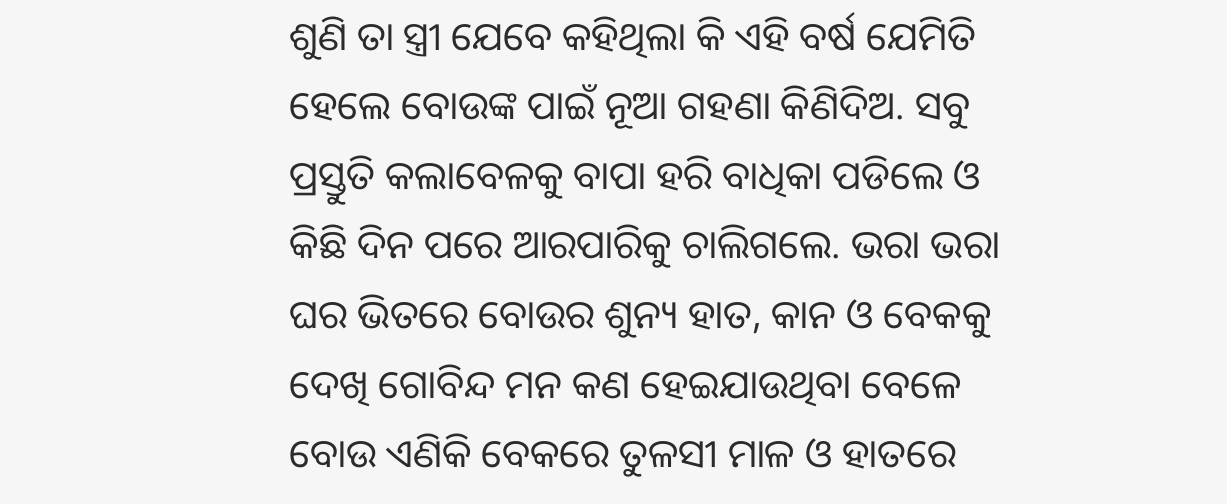ଶୁଣି ତା ସ୍ତ୍ରୀ ଯେବେ କହିଥିଲା କି ଏହି ବର୍ଷ ଯେମିତି ହେଲେ ବୋଉଙ୍କ ପାଇଁ ନୂଆ ଗହଣା କିଣିଦିଅ. ସବୁ ପ୍ରସ୍ତୁତି କଲାବେଳକୁ ବାପା ହରି ବାଧିକା ପଡିଲେ ଓ କିଛି ଦିନ ପରେ ଆରପାରିକୁ ଚାଲିଗଲେ. ଭରା ଭରା ଘର ଭିତରେ ବୋଉର ଶୁନ୍ୟ ହାତ, କାନ ଓ ବେକକୁ ଦେଖି ଗୋବିନ୍ଦ ମନ କଣ ହେଇଯାଉଥିବା ବେଳେ ବୋଉ ଏଣିକି ବେକରେ ତୁଳସୀ ମାଳ ଓ ହାତରେ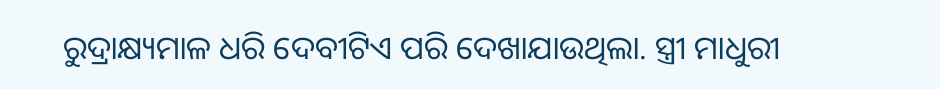ରୁଦ୍ରାକ୍ଷ୍ୟମାଳ ଧରି ଦେବୀଟିଏ ପରି ଦେଖାଯାଉଥିଲା. ସ୍ତ୍ରୀ ମାଧୁରୀ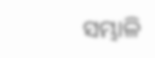ସମ୍ଭାଳି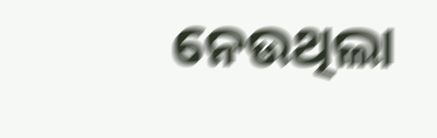ନେଉଥିଲା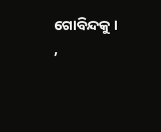ଗୋବିନ୍ଦକୁ ।
,